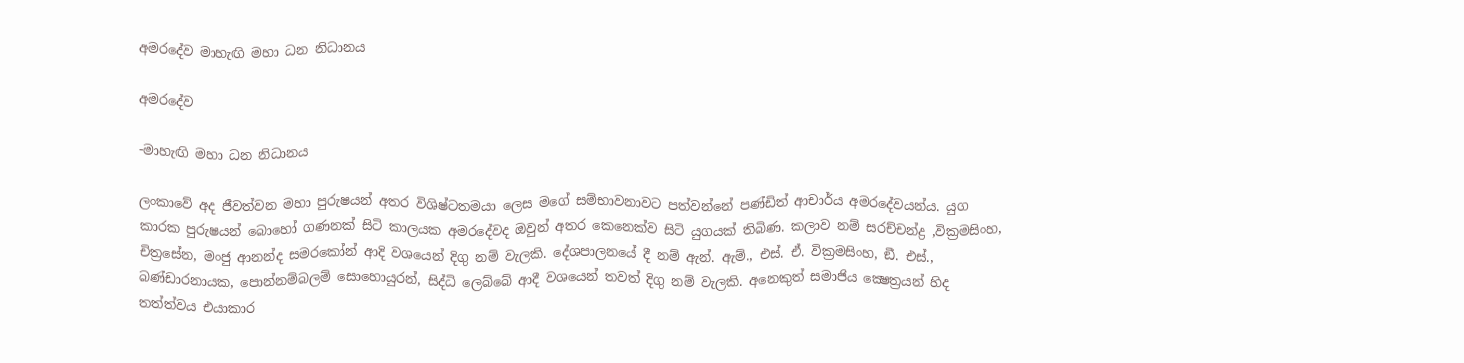අමරදේව මාහැඟි මහා ධන නිධානය

අමරදේව

-මාහැඟි මහා ධන නිධානය

ලංකාවේ අද ජීවත්වන මහා පුරුෂයන් අතර විශිෂ්ටතමයා ලෙස මගේ සම්භාවනාවට පත්වන්නේ පණ්ඩිත් ආචාර්ය අමරදේවයන්ය. යුග කාරක පුරුෂයන් බොහෝ ගණනක් සිටි කාලයක අමරදේවද ඔවුන් අතර කෙනෙක්ව සිටි යුගයක් තිබිණ. කලාව නම් සරච්චන්ද්‍ර ,වික්‍රමසිංහ, චිත්‍රසේන, මංජු ආනන්ද සමරකෝන් ආදි වශයෙන් දිගු නම් වැලකි. දේශපාලනයේ දී නම් ඇන්. ඇම්., එස්. ඒ. වික්‍රමසිංහ, ඞී. එස්., බණ්ඩාරනායක, පොන්නම්බලම් සොහොයුරන්, සිද්ධි ලෙබ්බේ ආදී වශයෙන් තවත් දිගු නම් වැලකි. අනෙකුත් සමාජිය ක්‍ෂෙත්‍රයන් හිද තත්ත්වය එයාකාර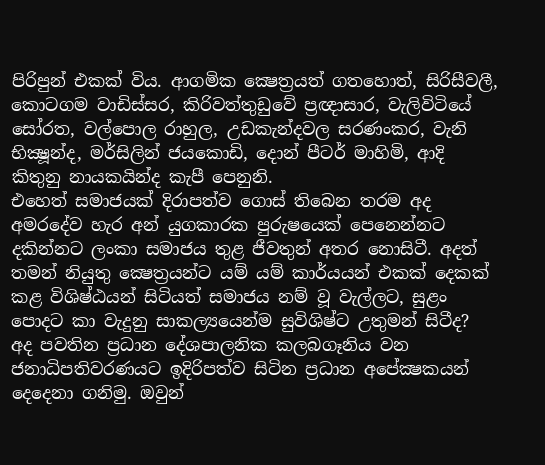පිරිපුන් එකක් විය. ආගමික ක්‍ෂෙත්‍රයත් ගතහොත්, සිරිසීවලී, කොටගම වාඩිස්සර, කිරිවත්තුඩුවේ ප්‍රඥාසාර, වැලිවිටියේ සෝරත, වල්පොල රාහුල, උඩකැන්දවල සරණංකර, වැනි භික්‍ෂූන්ද, මර්සිලින් ජයකොඩි, දොන් පීටර් මාහිමි, ආදි කිතුනු නායකයින්ද කැපී පෙනුනි.
එහෙත් සමාජයක් දිරාපත්ව ගොස් තිබෙන තරම අද අමරදේව හැර අන් යුගකාරක පුරුෂයෙක් පෙනෙන්නට දකින්නට ලංකා සමාජය තුළ ජීවතුන් අතර නොසිටී. අදත් තමන් නියුතු ක්‍ෂෙත්‍රයන්ට යම් යම් කාර්යයන් එකක් දෙකක් කළ විශිෂ්ඨයන් සිටියත් සමාජය නම් වූ වැල්ලට, සුළං පොදට කා වැදුනු සාකල්‍යයෙන්ම සුවිශිෂ්ට උතුමන් සිටීද?
අද පවතින ප්‍රධාන දේශපාලනික කලබගෑනිය වන ජනාධිපතිවරණයට ඉදිරිපත්ව සිටින ප්‍රධාන අපේක්‍ෂකයන් දෙදෙනා ගනිමු. ඔවුන්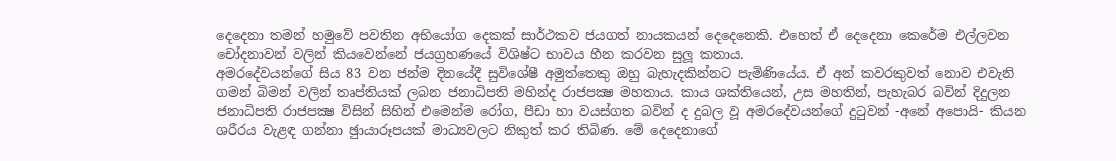දෙදෙනා තමන් හමුවේ පවතින අභියෝග දෙකක් සාර්ථකව ජයගත් නායකයන් දෙදෙනෙකි. එහෙත් ඒ දෙදෙනා කෙරේම එල්ලවන චෝදනාවන් වලින් කියවෙන්නේ ජයග්‍රහණයේ විශිෂ්ට භාවය හීන කරවන සුලූ කතාය.
අමරදේවයන්ගේ සිය 83 වන ජන්ම දිනයේදී සුවිශේෂී අමුත්තෙකු ඔහු බැහැදකින්නට පැමිණියේය. ඒ අන් කවරකුවත් නොව එවැනි ගමන් බිමන් වලින් තෘප්තියක් ලබන ජනාධිපති මහින්ද රාජපක්‍ෂ මහතාය. කාය ශක්තියෙන්, උස මහතින්, පැහැබර බවින් දිදුලන ජනාධිපති රාජපක්‍ෂ විසින් සිහින් එමෙන්ම රෝග, පීඩා හා වයස්ගත බවින් ද දුබල වූ අමරදේවයන්ගේ දුටුවන් -අනේ අපොයි- කියන ශරීරය වැළඳ ගන්නා ඡුායාරූපයක් මාධ්‍යවලට නිකුත් කර තිබිණ. මේ දෙදෙනාගේ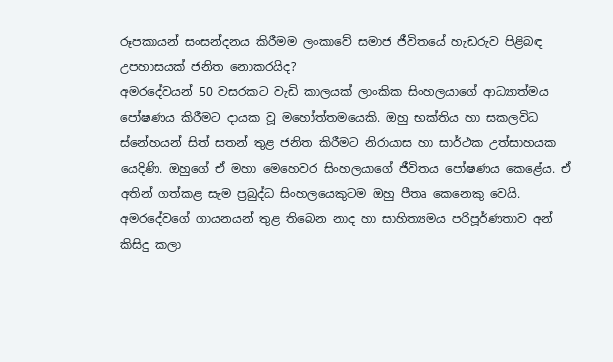රූපකායන් සංසන්දනය කිරීමම ලංකාවේ සමාජ ජීවිතයේ හැඩරුව පිළිබඳ උපහාසයක් ජනිත නොකරයිද?
අමරදේවයන් 50 වසරකට වැඩි කාලයක් ලාංකික සිංහලයාගේ ආධ්‍යාත්මය පෝෂණය කිරීමට දායක වූ මහෝත්තමයෙකි. ඔහු භක්තිය හා සකලවිධ ස්නේහයන් සිත් සතන් තුළ ජනිත කිරීමට නිරායාස හා සාර්ථක උත්සාහයක යෙදිණි. ඔහුගේ ඒ මහා මෙහෙවර සිංහලයාගේ ජීවිතය පෝෂණය කෙළේය. ඒ අතින් ගත්කළ සැම ප්‍රබුද්ධ සිංහලයෙකුටම ඔහු පීතෘ කෙනෙකු වෙයි. අමරදේවගේ ගායනයන් තුළ තිබෙන නාද හා සාහිත්‍යමය පරිපූර්ණතාව අන් කිසිදු කලා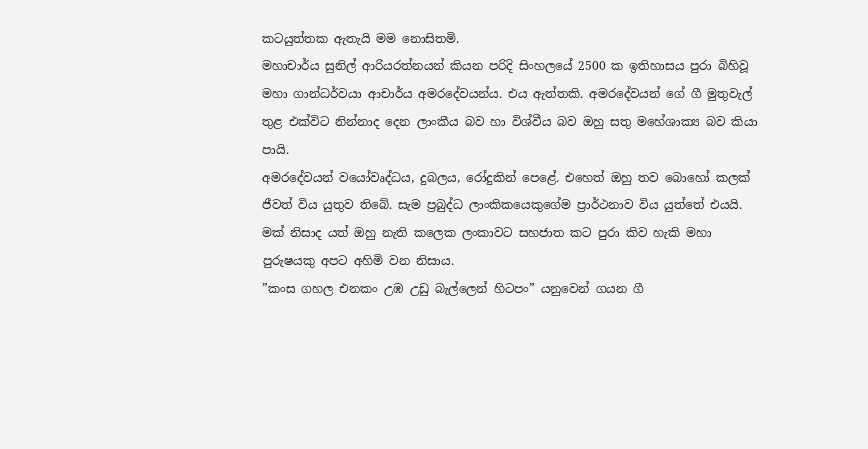කටයුත්තක ඇතැයි මම නොසිතමි.
මහාචාර්ය සුනිල් ආරියරත්නයන් කියන පරිදි සිංහලයේ 2500 ක ඉතිහාසය පුරා බිහිවූ මහා ගාන්ධර්වයා ආචාර්ය අමරදේවයන්ය. එය ඇත්තකි. අමරදේවයන් ගේ ගී මුතුවැල් තුළ එක්විට නින්නාද දෙන ලාංකීය බව හා විශ්වීය බව ඔහු සතු මහේශාක්‍ය බව කියා පායි.
අමරදේවයන් වයෝවෘද්ධය, දුබලය, රෝදුකින් පෙළේ. එහෙත් ඔහු තව බොහෝ කලක් ජීවත් විය යුතුව තිබේ. සැම ප්‍රබුද්ධ ලාංකිකයෙකුගේම ප්‍රාර්ථනාව විය යුත්තේ එයයි. මක් නිසාද යත් ඔහු නැති කලෙක ලංකාවට සහජාත කට පුරා කිව හැකි මහා පුරුෂයකු අපට අහිමි වන නිසාය.
”කංස ගහල එනකං උඹ උඩු බැල්ලෙන් හිටපං” යනුවෙන් ගයන ගී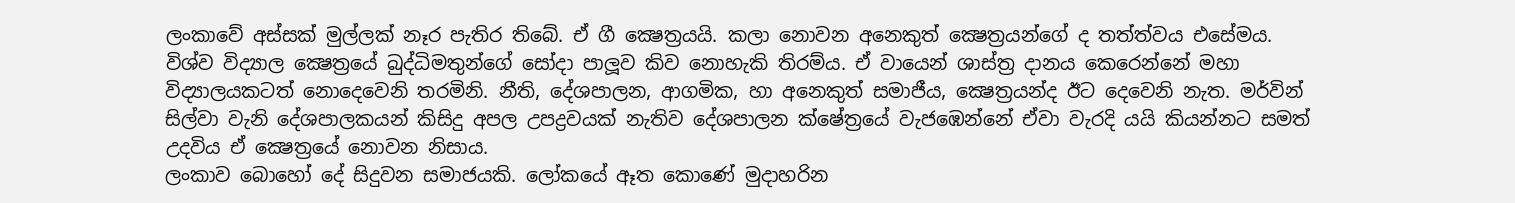ලංකාවේ අස්සක් මුල්ලක් නෑර පැතිර තිබේ. ඒ ගී ක්‍ෂෙත්‍රයයි. කලා නොවන අනෙකුත් ක්‍ෂෙත්‍රයන්ගේ ද තත්ත්වය එසේමය.
විශ්ව විද්‍යාල ක්‍ෂෙත්‍රයේ බුද්ධිමතුන්ගේ සෝදා පාලූව කිව නොහැකි තිරම්ය. ඒ වායෙන් ශාස්ත්‍ර දානය කෙරෙන්නේ මහා විද්‍යාලයකටත් නොදෙවෙනි තරමිනි. නීති, දේශපාලන, ආගමික, හා අනෙකුත් සමාජීය, ක්‍ෂෙත්‍රයන්ද ඊට දෙවෙනි නැත. මර්වින් සිල්වා වැනි දේශපාලකයන් කිසිදු අපල උපද්‍රවයක් නැතිව දේශපාලන ක්ෂේත්‍රයේ වැජඹෙන්නේ ඒවා වැරදි යයි කියන්නට සමත් උදවිය ඒ ක්‍ෂෙත්‍රයේ නොවන නිසාය.
ලංකාව බොහෝ දේ සිදුවන සමාජයකි. ලෝකයේ ඈත කොණේ මුදාහරින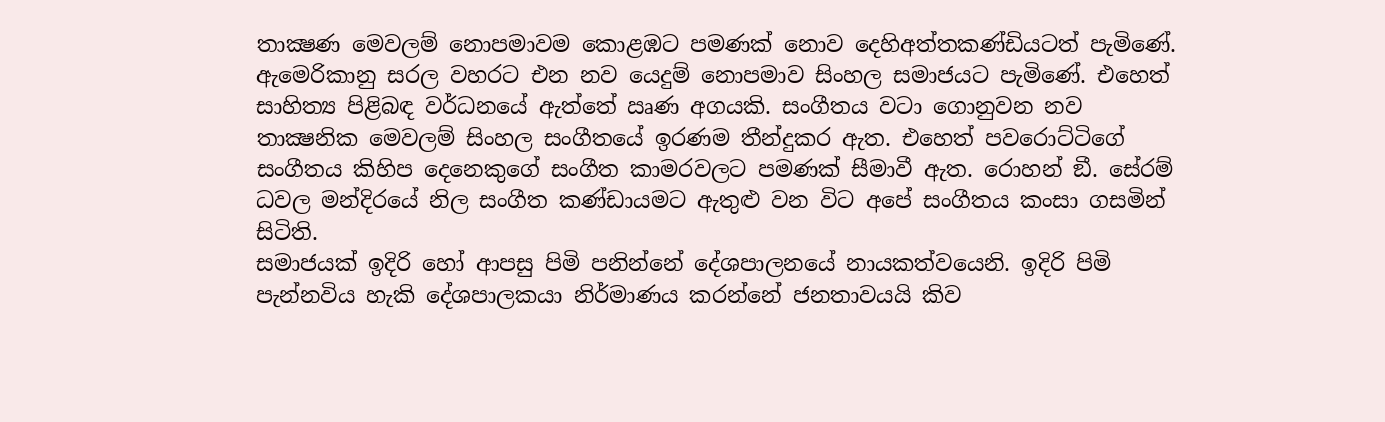තාක්‍ෂණ මෙවලම් නොපමාවම කොළඹට පමණක් නොව දෙහිඅත්තකණ්ඩියටත් පැමිණේ. ඇමෙරිකානු සරල වහරට එන නව යෙදුම් නොපමාව සිංහල සමාජයට පැමිණේ. එහෙත් සාහිත්‍ය පිළිබඳ වර්ධනයේ ඇත්තේ ඍණ අගයකි. සංගීතය වටා ගොනුවන නව තාක්‍ෂනික මෙවලම් සිංහල සංගීතයේ ඉරණම තීන්දුකර ඇත. එහෙත් පවරොට්ටිගේ සංගීතය කිහිප දෙනෙකුගේ සංගීත කාමරවලට පමණක් සීමාවී ඇත. රොහන් ඞී. සේරම් ධවල මන්දිරයේ නිල සංගීත කණ්ඩායමට ඇතුළු වන විට අපේ සංගීතය කංසා ගසමින් සිටිති.
සමාජයක් ඉදිරි හෝ ආපසු පිමි පනින්නේ දේශපාලනයේ නායකත්වයෙනි. ඉදිරි පිමි පැන්නවිය හැකි දේශපාලකයා නිර්මාණය කරන්නේ ජනතාවයයි කිව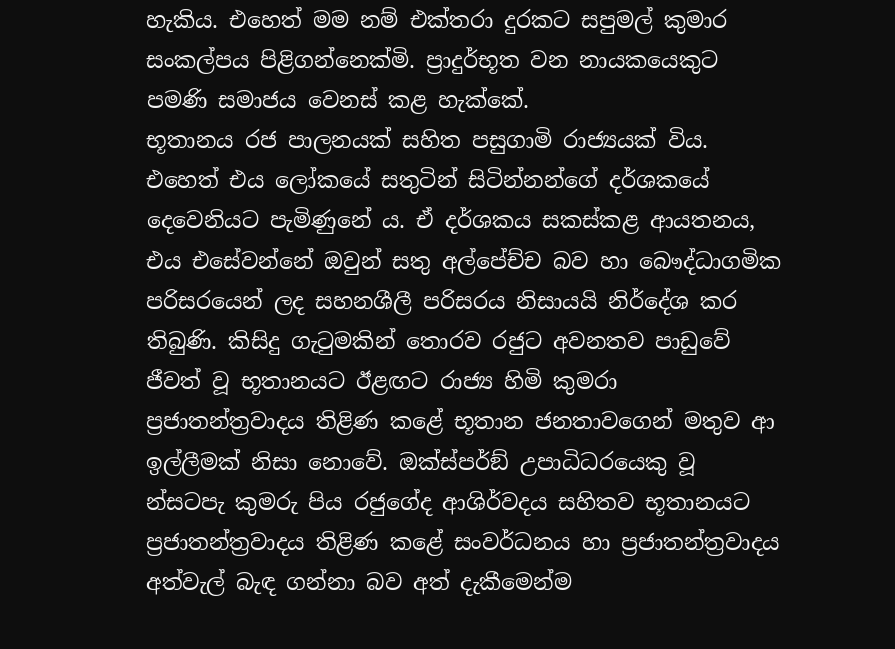හැකිය. එහෙත් මම නම් එක්තරා දුරකට සපුමල් කුමාර සංකල්පය පිළිගන්නෙක්මි. ප්‍රාදුර්භූත වන නායකයෙකුට පමණි සමාජය වෙනස් කළ හැක්කේ.
භූතානය රජ පාලනයක් සහිත පසුගාමි රාජ්‍යයක් විය. එහෙත් එය ලෝකයේ සතුටින් සිටින්නන්ගේ දර්ශකයේ දෙවෙනියට පැමිණුනේ ය. ඒ දර්ශකය සකස්කළ ආයතනය, එය එසේවන්නේ ඔවුන් සතු අල්පේච්ච බව හා බෞද්ධාගමික පරිසරයෙන් ලද සහනශීලී පරිසරය නිසායයි නිර්දේශ කර තිබුණි. කිසිදු ගැටුමකින් තොරව රජුට අවනතව පාඩුවේ ජීවත් වූ භූතානයට ඊළඟට රාජ්‍ය හිමි කුමරා ප්‍රජාතන්ත්‍රවාදය තිළිණ කළේ භූතාන ජනතාවගෙන් මතුව ආ ඉල්ලීමක් නිසා නොවේ. ඔක්ස්පර්ඞ් උපාධිධරයෙකු වූ න්‍සටපැ කුමරු පිය රජුගේද ආශිර්වදය සහිතව භූතානයට ප්‍රජාතන්ත්‍රවාදය තිළිණ කළේ සංවර්ධනය හා ප්‍රජාතන්ත්‍රවාදය අත්වැල් බැඳ ගන්නා බව අත් දැකීමෙන්ම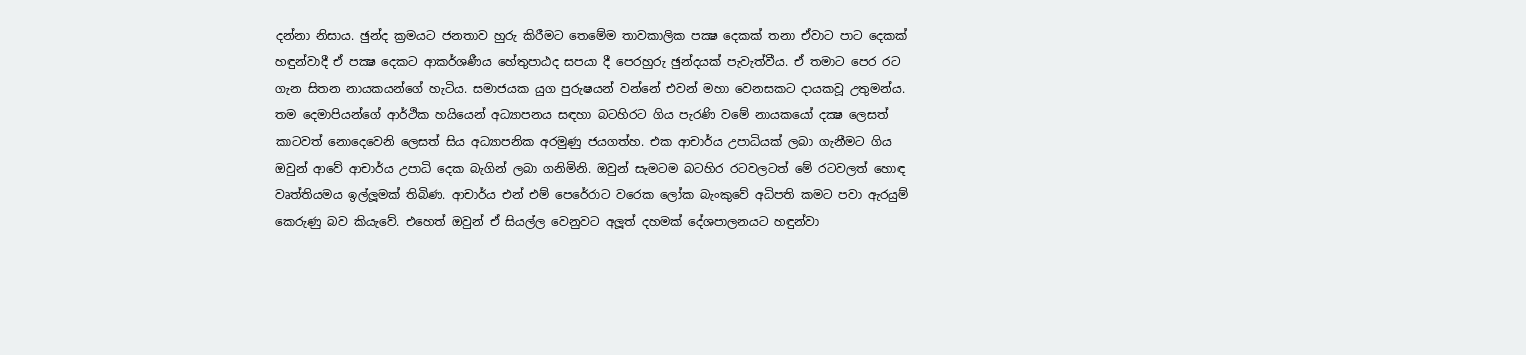දන්නා නිසාය. ඡුන්ද ක්‍රමයට ජනතාව හුරු කිරීමට තෙමේම තාවකාලික පක්‍ෂ දෙකක් තනා ඒවාට පාට දෙකක් හඳුන්වාදී ඒ පක්‍ෂ දෙකට ආකර්ශණීය හේතුපාඨද සපයා දී පෙරහුරු ඡුන්දයක් පැවැත්වීය. ඒ තමාට පෙර රට ගැන සිතන නායකයන්ගේ හැටිය. සමාජයක යුග පුරුෂයන් වන්නේ එවන් මහා වෙනසකට දායකවූ උතුමන්ය.
තම දෙමාපියන්ගේ ආර්ථික හයියෙන් අධ්‍යාපනය සඳහා බටහිරට ගිය පැරණි වමේ නායකයෝ දක්‍ෂ ලෙසත් කාටවත් නොදෙවෙනි ලෙසත් සිය අධ්‍යාපනික අරමුණු ජයගත්හ. එක ආචාර්ය උපාධියක් ලබා ගැනීමට ගිය ඔවුන් ආවේ ආචාර්ය උපාධි දෙක බැගින් ලබා ගනිමිනි. ඔවුන් සැමටම බටහිර රටවලටත් මේ රටවලත් හොඳ වෘත්තියමය ඉල්ලූමක් තිබිණ. ආචාර්ය එන් එම් පෙරේරාට වරෙක ලෝක බැංකුවේ අධිපති කමට පවා ඇරයුම් කෙරුණු බව කියැවේ. එහෙත් ඔවුන් ඒ සියල්ල වෙනුවට අලූත් දහමක් දේශපාලනයට හඳුන්වා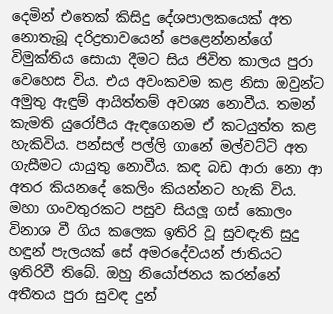දෙමින් එතෙක් කිසිදු දේශපාලකයෙක් අත නොතැබූ දරිද්‍රතාවයෙන් පෙළෙන්නන්ගේ විමුක්තිය සොයා දීමට සිය ජිවිත කාලය පුරා වෙහෙස විය. එය අවංකවම කළ නිසා ඔවුන්ට අමුතු ඇඳුම් ආයිත්තම් අවශ්‍ය නොවීය. තමන් කැමති යුරෝපීය ඇඳගෙනම ඒ කටයුත්ත කළ හැකිවිය. පන්සල් පල්ලි ගානේ මල්වට්ටි අත ගැසීමට යායුතු නොවීය. කඳ බඩ ආරා නො ආ අතර කියනදේ කෙලිං කියන්නට හැකි විය.
මහා ගංවතුරකට පසුව සියලූ ගස් කොලං විනාශ වී ගිය කලෙක ඉතිරි වූ සුවඳැති සුදු හඳුන් පැලයක් සේ අමරදේවයන් ජාතියට ඉතිරිවී තිබේ. ඔහු නියෝජනය කරන්නේ අතීතය පුරා සුවඳ දුන්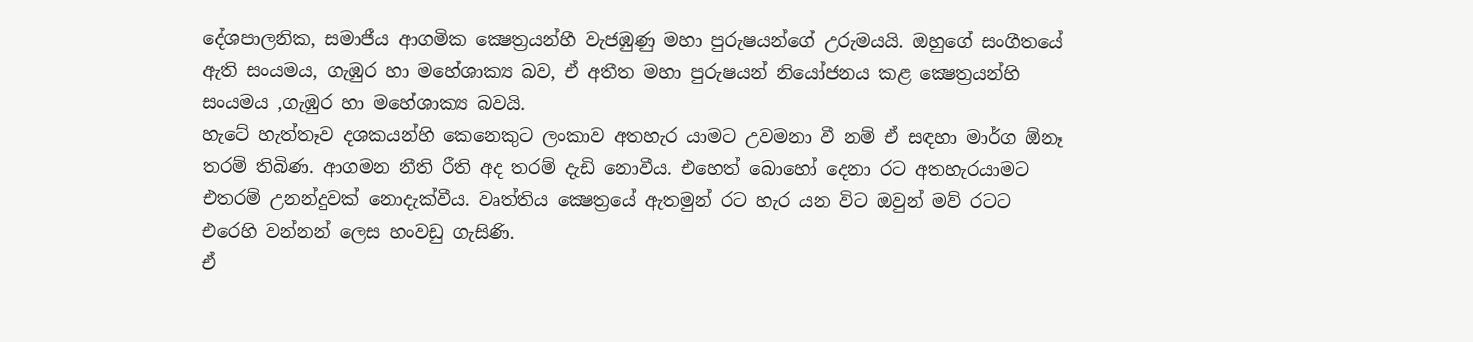දේශපාලනික, සමාජීය ආගමික ක්‍ෂෙත්‍රයන්හී වැජඹුණු මහා පුරුෂයන්ගේ උරුමයයි. ඔහුගේ සංගීතයේ ඇති සංයමය, ගැඹුර හා මහේශාක්‍ය බව, ඒ අතීත මහා පුරුෂයන් නියෝජනය කළ ක්‍ෂෙත්‍රයන්හි සංයමය ,ගැඹුර හා මහේශාක්‍ය බවයි.
හැටේ හැත්තෑව දශකයන්හි කෙනෙකුට ලංකාව අතහැර යාමට උවමනා වී නම් ඒ සඳහා මාර්ග ඕනෑ තරම් තිබිණ. ආගමන නීති රීති අද තරම් දැඩි නොවීය. එහෙත් බොහෝ දෙනා රට අතහැරයාමට එතරම් උනන්දුවක් නොදැක්වීය. වෘත්තිය ක්‍ෂෙත්‍රයේ ඇතමුන් රට හැර යන විට ඔවුන් මව් රටට එරෙහි වන්නන් ලෙස හංවඩු ගැසිණි.
ඒ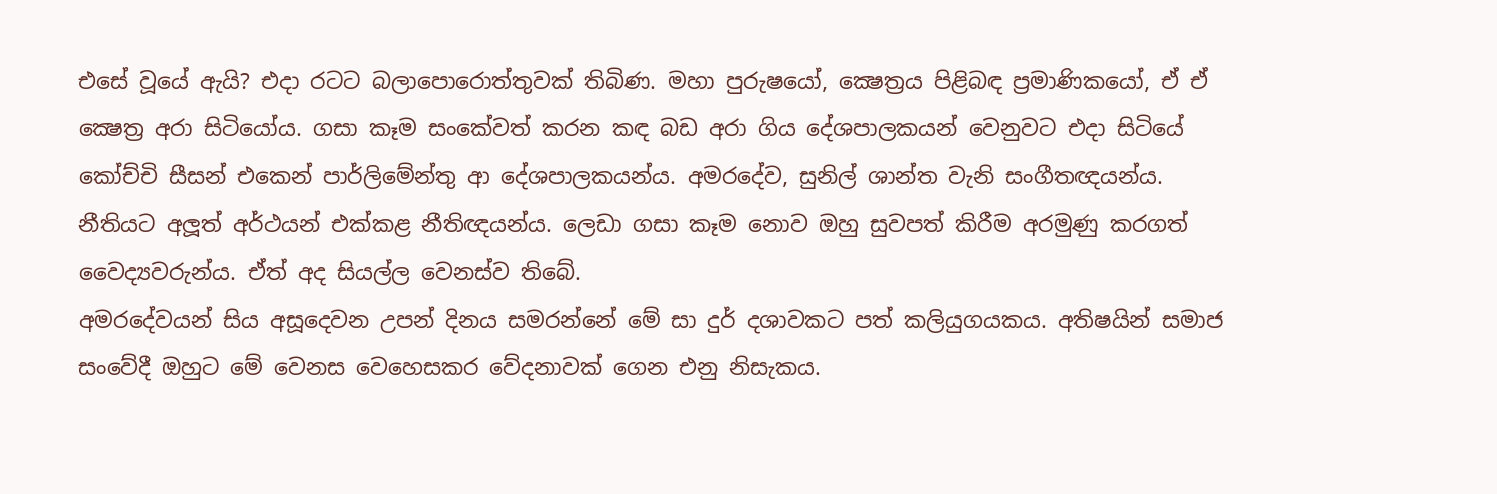එසේ වූයේ ඇයි? එදා රටට බලාපොරොත්තුවක් තිබිණ. මහා පුරුෂයෝ, ක්‍ෂෙත්‍රය පිළිබඳ ප්‍රමාණිකයෝ, ඒ ඒ ක්‍ෂෙත්‍ර අරා සිටියෝය. ගසා කෑම සංකේවත් කරන කඳ බඩ අරා ගිය දේශපාලකයන් වෙනුවට එදා සිටියේ කෝච්චි සීසන් එකෙන් පාර්ලිමේන්තු ආ දේශපාලකයන්ය. අමරදේව, සුනිල් ශාන්ත වැනි සංගීතඥයන්ය. නීතියට අලූත් අර්ථයන් එක්කළ නීතිඥයන්ය. ලෙඩා ගසා කෑම නොව ඔහු සුවපත් කිරීම අරමුණු කරගත් වෛද්‍යවරුන්ය. ඒත් අද සියල්ල වෙනස්ව තිබේ.
අමරදේවයන් සිය අසූදෙවන උපන් දිනය සමරන්නේ මේ සා දුර් දශාවකට පත් කලියුගයකය. අතිෂයින් සමාජ සංවේදී ඔහුට මේ වෙනස වෙහෙසකර වේදනාවක් ගෙන එනු නිසැකය.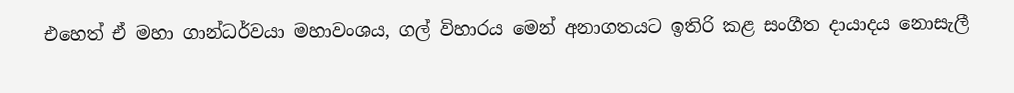එහෙත් ඒ මහා ගාන්ධර්වයා මහාවංශය, ගල් විහාරය මෙන් අනාගතයට ඉතිරි කළ සංගීත දායාදය නොසැලී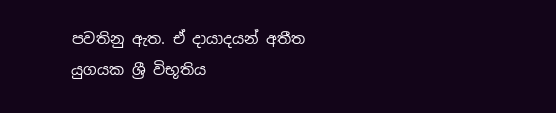පවතිනු ඇත. ඒ දායාදයන් අතීත යුගයක ශ්‍රී විභූතිය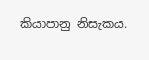කියාපානු නිසැකය.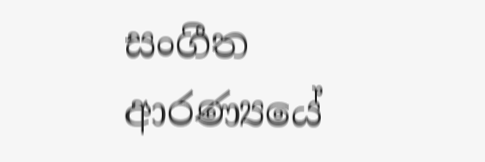සංගීත ආරණ්‍යයේ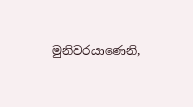මුනිවරයාණෙනි,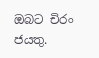ඔබට චිරං ජයතු.